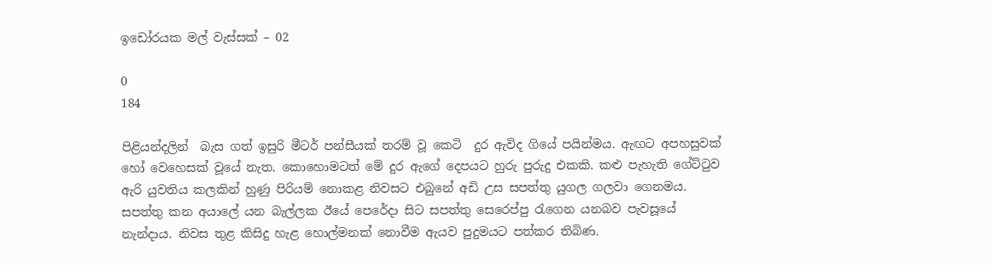ඉඩෝරයක මල් වැස්සක් – 02

0
184

පිළියන්දලින්  බැස ගත් ඉසුරි මීටර් පන්සීයක් තරම් වූ කෙටි  දුර ඇවිද ගියේ පයින්මය. ඇඟට අපහසුවක් හෝ වෙහෙසක් වූයේ නැත. කොහොමටත් මේ දුර ඇගේ දෙපයට හුරු පුරුදු එකකි. කළු පැහැති ගේට්ටුව ඇරි යුවතිය කලකින් හුණු පිරියම් නොකළ නිවසට එබුනේ අඩි උස සපත්තු යුගල ගලවා ගෙනමය. සපත්තු කන අයාලේ යන බැල්ලක ඊයේ පෙරේදා සිට සපත්තු සෙරෙප්පු රැගෙන යනබව පැවසූයේ නැන්දාය. නිවස තුළ කිසිදු හැළ හොල්මනක් නොවීම ඇයව පුදුමයට පත්කර තිබිණ.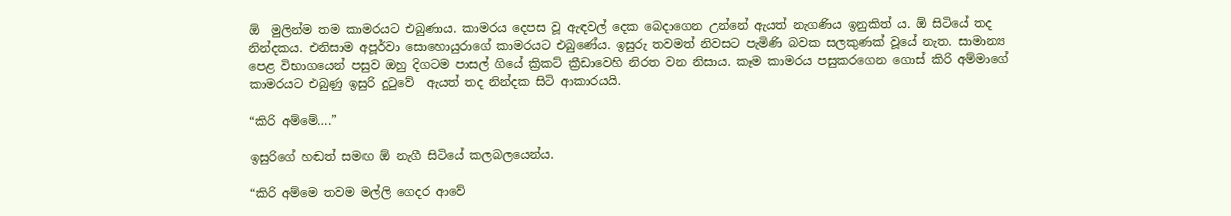ඕ  මුලින්ම තම කාමරයට එබුණාය. කාමරය දෙපස වූ ඇඳවල් දෙක බෙදාගෙන උන්නේ ඇයත් නැගණිය ඉනුකිත් ය. ඕ සිටියේ තද  නින්දකය. එනිසාම අපූර්වා සොහොයුරාගේ කාමරයට එබුණේය. ඉසුරු තවමත් නිවසට පැමිණි බවක සලකුණක් වූයේ නැත. සාමාන්‍ය පෙළ විභාගයෙන් පසුව ඔහු දිගටම පාසල් ගියේ ක්‍රිකට් ක්‍රීඩාවෙහි නිරත වන නිසාය. කෑම කාමරය පසුකරගෙන ගොස් කිරි අම්මාගේ කාමරයට එබුණු ඉසුරි දුටුවේ  ඇයත් තද නින්දක සිටි ආකාරයයි.

“කිරි අම්මේ….”

ඉසුරිගේ හඬත් සමඟ ඕ නැගී සිටියේ කලබලයෙන්ය.

“කිරි අම්මෙ තවම මල්ලි ගෙදර ආවේ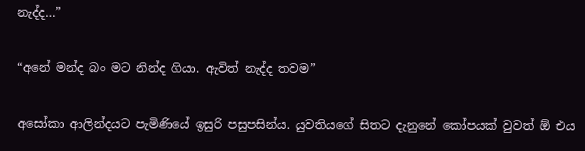නැද්ද…”

“අනේ මන්ද බං මට නින්ද ගියා. ඇවිත් නැද්ද තවම”

අසෝකා ආලින්දයට පැමිණියේ ඉසුරි පසුපසින්ය. යුවතියගේ සිතට දැනුනේ කෝපයක් වුවත් ඕ එය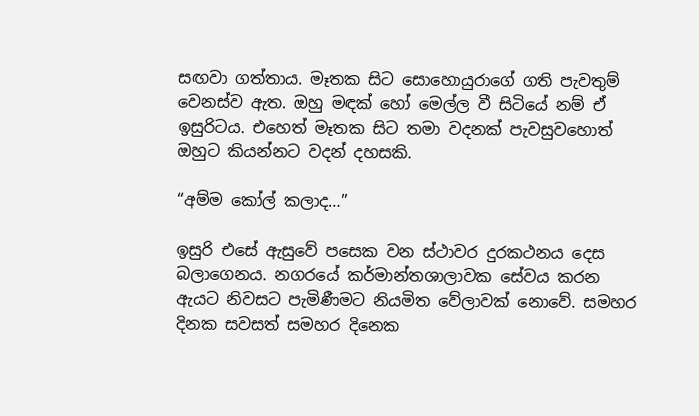සඟවා ගත්තාය. මෑතක සිට සොහොයුරාගේ ගති පැවතුම් වෙනස්ව ඇත. ඔහු මඳක් හෝ මෙල්ල වී සිටියේ නම් ඒ ඉසුරිටය. එහෙත් මෑතක සිට තමා වදනක් පැවසුවහොත් ඔහුට කියන්නට වදන් දහසකි.

“අම්ම කෝල් කලාද…”

ඉසුරි එසේ ඇසුවේ පසෙක වන ස්ථාවර දුරකථනය දෙස බලාගෙනය. නගරයේ කර්මාන්තශාලාවක සේවය කරන ඇයට නිවසට පැමිණීමට නියමිත වේලාවක් නොවේ. සමහර දිනක සවසත් සමහර දිනෙක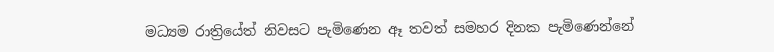මධ්‍යම රාත්‍රියේත් නිවසට පැමිණෙන ඈ තවත් සමහර දිනක පැමිණෙන්නේ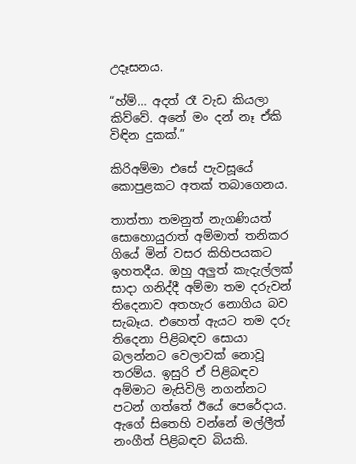උදෑසනය.

“හ්ම්… අදත් රෑ වැඩ කියලා කිව්වේ. අනේ මං දන් නෑ ඒකි විඳින දුකක්.”

කිරිඅම්මා එසේ පැවසූයේ කොපුළකට අතක් තබාගෙනය.

තාත්තා තමනුත් නැගණියත් සොහොයුරාත් අම්මාත් තනිකර ගියේ මින් වසර කිහිපයකට ඉහතදීය. ඔහු අලුත් කැදැල්ලක් සාදා ගනිද්දී අම්මා තම දරුවන් තිදෙනාව අතහැර නොගිය බව සැබෑය. එහෙත් ඇයට තම දරු තිදෙනා පිළිබඳව සොයා බලන්නට වෙලාවක් නොවූ තරම්ය. ඉසුරි ඒ පිළිබඳව අම්මාට මැසිවිලි නගන්නට පටන් ගත්තේ ඊයේ පෙරේදාය. ඇගේ සිතෙහි වන්නේ මල්ලීත් නංගීත් පිළිබඳව බියකි.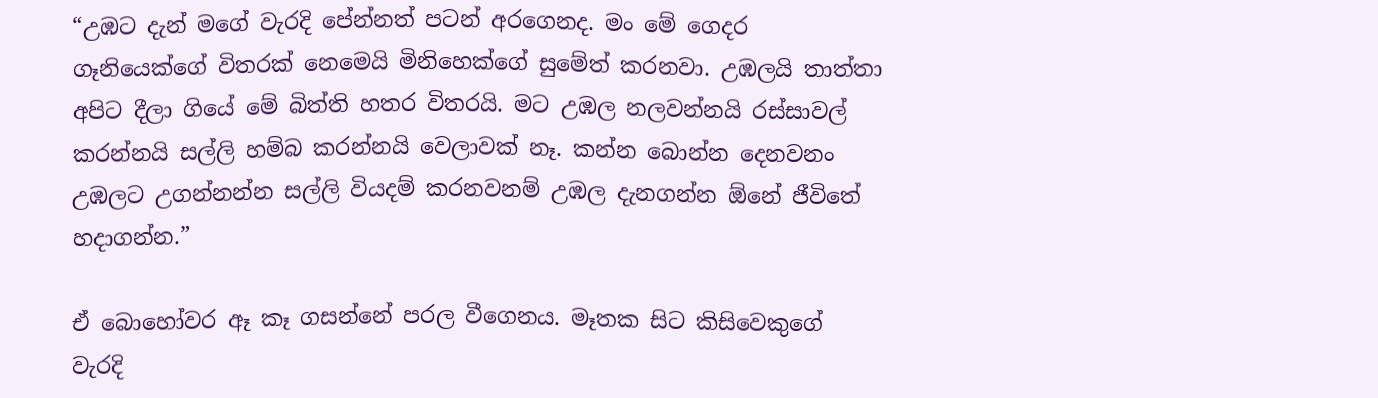“උඹට දැන් මගේ වැරදි පේන්නත් පටන් අරගෙනද. මං මේ ගෙදර ගෑනියෙක්ගේ විතරක් නෙමෙයි මිනිහෙක්ගේ සුමේත් කරනවා. උඹලයි තාත්තා අපිට දීලා ගියේ මේ බිත්ති හතර විතරයි. මට උඹල නලවන්නයි රස්සාවල් කරන්නයි සල්ලි හම්බ කරන්නයි වෙලාවක් නෑ. කන්න බොන්න දෙනවනං උඹලට උගන්නන්න සල්ලි වියදම් කරනවනම් උඹල දැනගන්න ඕනේ ජීවිතේ හදාගන්න.”

ඒ බොහෝවර ඈ කෑ ගසන්නේ පරල වීගෙනය. මෑතක සිට කිසිවෙකුගේ වැරදි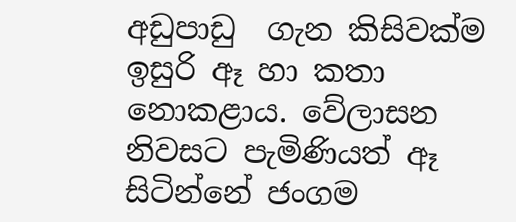අඩුපාඩු  ගැන කිසිවක්ම ඉසුරි ඈ හා කතා නොකළාය. වේලාසන නිවසට පැමිණියත් ඈ සිටින්නේ ජංගම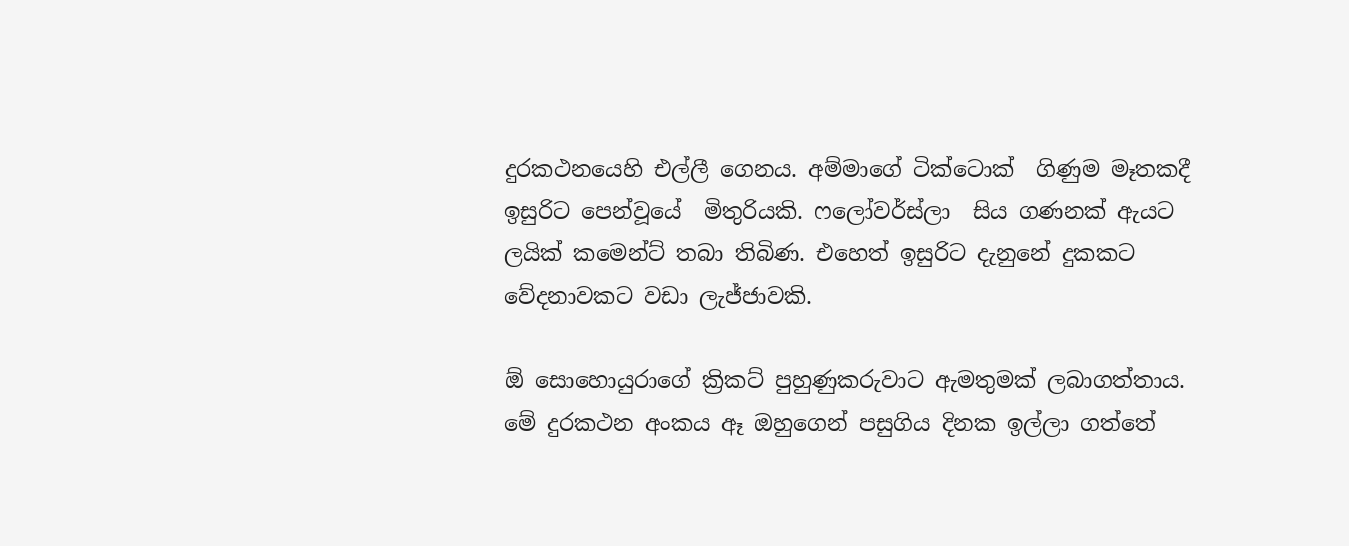දුරකථනයෙහි එල්ලී ගෙනය. අම්මාගේ ටික්ටොක්  ගිණුම මෑතකදී ඉසුරිට පෙන්වූයේ  මිතුරියකි. ෆලෝවර්ස්ලා  සිය ගණනක් ඇයට ලයික් කමෙන්ට් තබා තිබිණ. එහෙත් ඉසුරිට දැනුනේ දුකකට වේදනාවකට වඩා ලැජ්ජාවකි.

ඕ සොහොයුරාගේ ක්‍රිකට් පුහුණුකරුවාට ඇමතුමක් ලබාගත්තාය. මේ දුරකථන අංකය ඈ ඔහුගෙන් පසුගිය දිනක ඉල්ලා ගත්තේ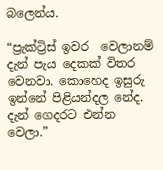බලෙන්ය.

“ප්‍රැක්ට්‍රිස් ඉවර  වෙලානම් දැන් පැය දෙකක් විතර වෙනවා. කොහෙද ඉසුරු ඉන්නේ පිළියන්දල නේද. දැන් ගෙදරට එන්න වෙලා.”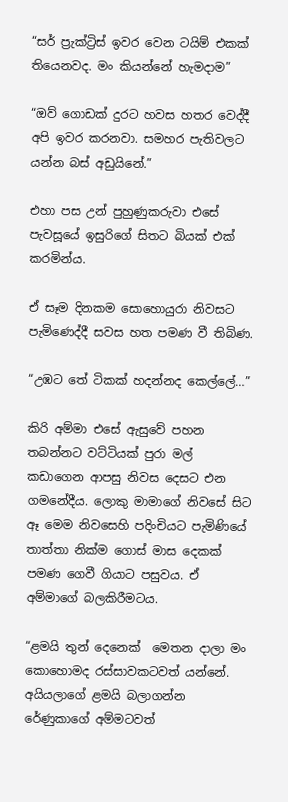“සර් ප්‍රැක්ට්‍රිස් ඉවර වෙන ටයිම් එකක් තියෙනවද. මං කියන්නේ හැමදාම”

“ඔව් ගොඩක් දුරට හවස හතර වෙද්දී අපි ඉවර කරනවා. සමහර පැතිවලට යන්න බස් අඩුයිනේ.”

එහා පස උන් පුහුණුකරුවා එසේ පැවසූයේ ඉසුරිගේ සිතට බියක් එක් කරමින්ය.

ඒ සෑම දිනකම සොහොයුරා නිවසට පැමිණෙද්දී සවස හත පමණ වී තිබිණ.

“උඹට තේ ටිකක් හදන්නද කෙල්ලේ…”

කිරි අම්මා එසේ ඇසුවේ පහන තබන්නට වට්ටියක් පුරා මල් කඩාගෙන ආපසු නිවස දෙසට එන ගමනේදීය. ලොකු මාමාගේ නිවසේ සිට ඈ මෙම නිවසෙහි පදිංචියට පැමිණියේ තාත්තා නික්ම ගොස් මාස දෙකක් පමණ ගෙවී ගියාට පසුවය. ඒ අම්මාගේ බලකිරීමටය.

“ළමයි තුන් දෙනෙක්  මෙතන දාලා මං කොහොමද රස්සාවකටවත් යන්නේ. අයියලාගේ ළමයි බලාගන්න රේණුකාගේ අම්මටවත්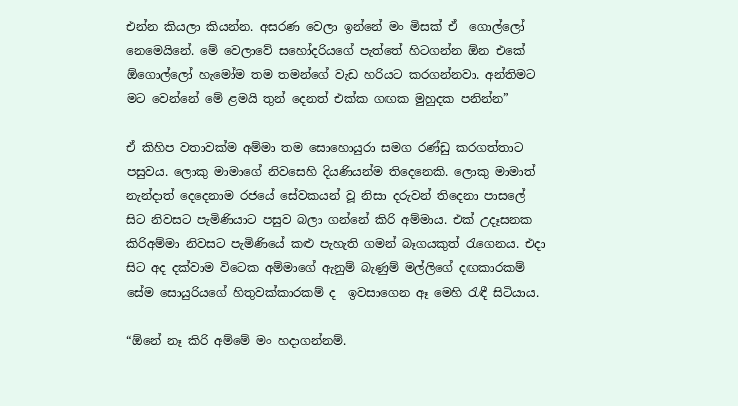එන්න කියලා කියන්න. අසරණ වෙලා ඉන්නේ මං මිසක් ඒ  ගොල්ලෝ නෙමෙයිනේ. මේ වෙලාවේ සහෝදරියගේ පැත්තේ හිටගන්න ඕන එකේ ඕගොල්ලෝ හැමෝම තම තමන්ගේ වැඩ හරියට කරගන්නවා. අන්තිමට  මට වෙන්නේ මේ ළමයි තුන් දෙනත් එක්ක ගඟක මුහුදක පනින්න”

ඒ කිහිප වතාවක්ම අම්මා තම සොහොයුරා සමග රණ්ඩු කරගත්තාට පසුවය. ලොකු මාමාගේ නිවසෙහි දියණියන්ම තිදෙනෙකි. ලොකු මාමාත් නැන්දාත් දෙදෙනාම රජයේ සේවකයන් වූ නිසා දරුවන් තිදෙනා පාසලේ සිට නිවසට පැමිණියාට පසුව බලා ගන්නේ කිරි අම්මාය. එක් උදෑසනක කිරිඅම්මා නිවසට පැමිණියේ කළු පැහැති ගමන් බෑගයකුත් රැගෙනය. එදා සිට අද දක්වාම විටෙක අම්මාගේ ඇනුම් බැණුම් මල්ලිගේ දඟකාරකම් සේම සොයුරියගේ හිතුවක්කාරකම් ද  ඉවසාගෙන ඈ මෙහි රැඳී සිටියාය.

“ඕනේ නෑ කිරි අම්මේ මං හදාගන්නම්.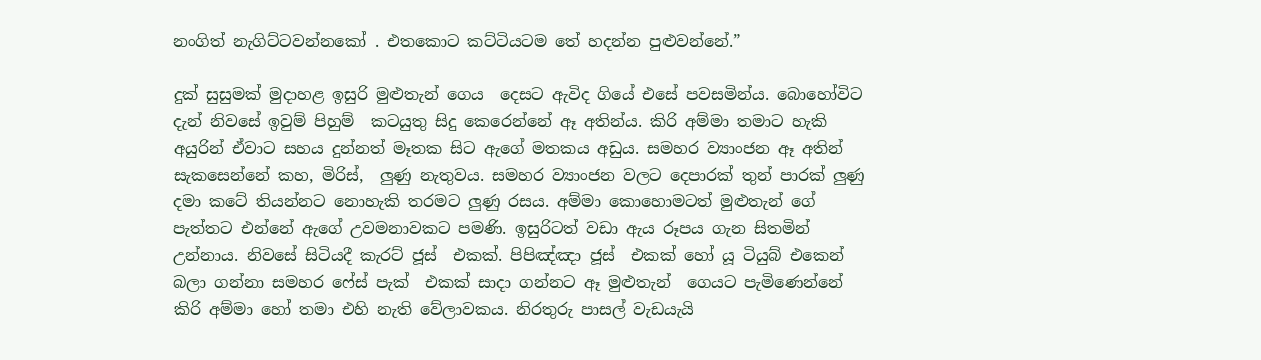නංගිත් නැගිට්ටවන්නකෝ . එතකොට කට්ටියටම තේ හදන්න පුළුවන්නේ.”

දුක් සුසුමක් මුදාහළ ඉසුරි මුළුතැන් ගෙය  දෙසට ඇවිද ගියේ එසේ පවසමින්ය. බොහෝවිට දැන් නිවසේ ඉවුම් පිහුම්  කටයුතු සිදු කෙරෙන්නේ ඈ අතින්ය. කිරි අම්මා තමාට හැකි අයුරින් ඒවාට සහය දුන්නත් මෑතක සිට ඇගේ මතකය අඩුය. සමහර ව්‍යාංජන ඈ අතින් සැකසෙන්නේ කහ, මිරිස්,  ලුණු නැතුවය. සමහර ව්‍යාංජන වලට දෙපාරක් තුන් පාරක් ලුණු දමා කටේ තියන්නට නොහැකි තරමට ලුණු රසය. අම්මා කොහොමටත් මුළුතැන් ගේ පැත්තට එන්නේ ඇගේ උවමනාවකට පමණි. ඉසුරිටත් වඩා ඇය රූපය ගැන සිතමින් උන්නාය. නිවසේ සිටියදී කැරට් ජූස්  එකක්. පිපිඤ්ඤා ජූස්  එකක් හෝ යූ ටියුබ් එකෙන් බලා ගන්නා සමහර ෆේස් පැක්  එකක් සාදා ගන්නට ඈ මුළුතැන්  ගෙයට පැමිණෙන්නේ කිරි අම්මා හෝ තමා එහි නැති වේලාවකය. නිරතුරු පාසල් වැඩයැයි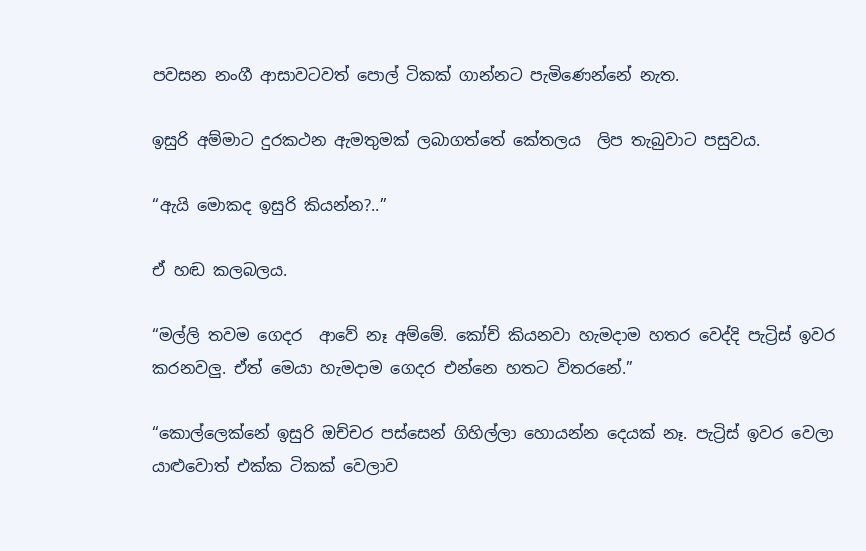පවසන නංගී ආසාවටවත් පොල් ටිකක් ගාන්නට පැමිණෙන්නේ නැත.

ඉසුරි අම්මාට දුරකථන ඇමතුමක් ලබාගත්තේ කේතලය  ලිප තැබුවාට පසුවය.

“ඇයි මොකද ඉසුරි කියන්න?..”

ඒ හඬ කලබලය.

“මල්ලි තවම ගෙදර  ආවේ නෑ අම්මේ. කෝච් කියනවා හැමදාම හතර වෙද්දි පැට්‍රිස් ඉවර කරනවලු. ඒත් මෙයා හැමදාම ගෙදර එන්නෙ හතට විතරනේ.”

“කොල්ලෙක්නේ ඉසුරි ඔච්චර පස්සෙන් ගිහිල්ලා හොයන්න දෙයක් නෑ. පැට්‍රිස් ඉවර වෙලා යාළුවොත් එක්ක ටිකක් වෙලාව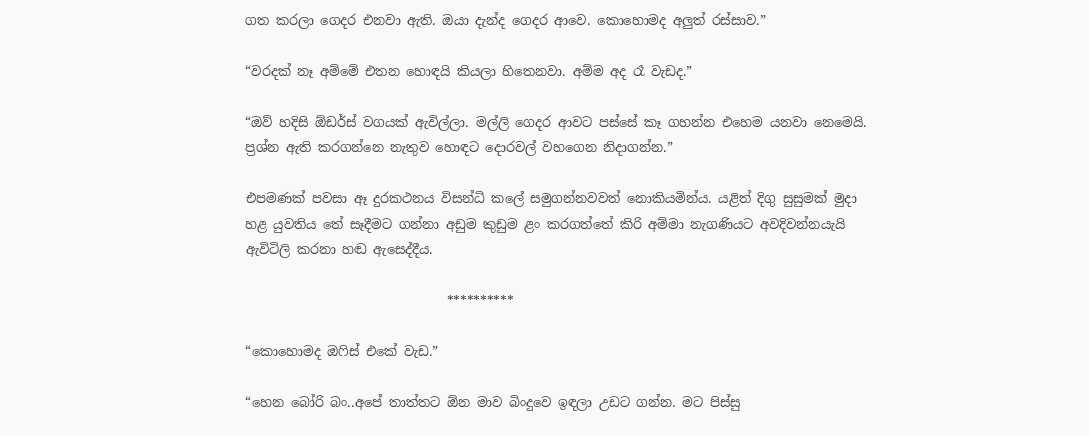ගත කරලා ගෙදර එනවා ඇති. ඔයා දැන්ද ගෙදර ආවෙ. කොහොමද අලුත් රස්සාව.”

“වරදක් නෑ අම්මේ එතන හොඳයි කියලා හිතෙනවා. අම්ම අද රෑ වැඩද.”

“ඔව් හදිසි ඕඩර්ස් වගයක් ඇවිල්ලා. මල්ලි ගෙදර ආවට පස්සේ කෑ ගහන්න එහෙම යනවා නෙමෙයි. ප්‍රශ්න ඇති කරගන්නෙ නැතුව හොඳට දොරවල් වහගෙන නිදාගන්න.”

එපමණක් පවසා ඈ දුරකථනය විසන්ධි කලේ සමුගන්නවවත් නොකියමින්ය. යළිත් දිගු සුසුමක් මුදා හළ යුවතිය තේ සෑදීමට ගන්නා අඩුම කුඩුම ළං කරගත්තේ කිරි අම්මා නැගණියට අවදිවන්නයැයි ඇවිටිලි කරනා හඬ ඇසෙද්දීය.

                               **********

“කොහොමද ඔෆිස් එකේ වැඩ.”

“හෙන බෝරි බං..අපේ තාත්තට ඕන මාව බිංදුවෙ ඉඳලා උඩට ගන්න. මට පිස්සු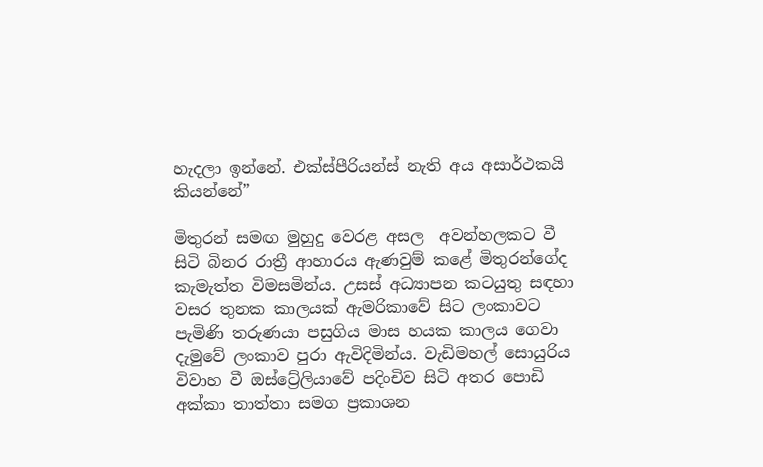හැදලා ඉන්නේ. එක්ස්පීරියන්ස් නැති අය අසාර්ථකයි කියන්නේ”

මිතුරන් සමඟ මුහුදු වෙරළ අසල  අවන්හලකට වී සිටි බිනර රාත්‍රී ආහාරය ඇණවුම් කළේ මිතුරන්ගේද කැමැත්ත විමසමින්ය. උසස් අධ්‍යාපන කටයුතු සඳහා වසර තුනක කාලයක් ඇමරිකාවේ සිට ලංකාවට පැමිණි තරුණයා පසුගිය මාස හයක කාලය ගෙවා දැමුවේ ලංකාව පුරා ඇවිදිමින්ය. වැඩිමහල් සොයුරිය විවාහ වී ඔස්ට්‍රේලියාවේ පදිංචිව සිටි අතර පොඩි අක්කා තාත්තා සමග ප්‍රකාශන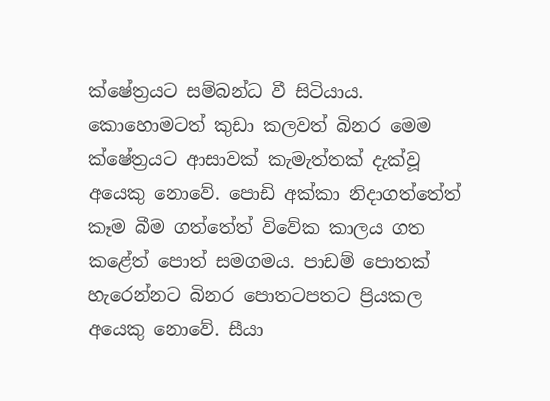ක්ෂේත්‍රයට සම්බන්ධ වී සිටියාය. කොහොමටත් කුඩා කලවත් බිනර මෙම ක්ෂේත්‍රයට ආසාවක් කැමැත්තක් දැක්වූ අයෙකු නොවේ. පොඩි අක්කා නිදාගත්තේත්  කෑම බීම ගත්තේත් විවේක කාලය ගත කළේත් පොත් සමගමය. පාඩම් පොතක් හැරෙන්නට බිනර පොතටපතට ප්‍රියකල අයෙකු නොවේ. සීයා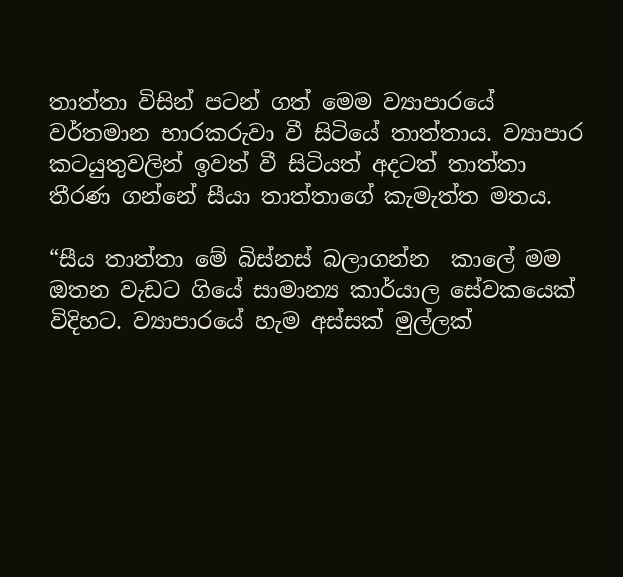තාත්තා විසින් පටන් ගත් මෙම ව්‍යාපාරයේ වර්තමාන භාරකරුවා වී සිටියේ තාත්තාය. ව්‍යාපාර කටයුතුවලින් ඉවත් වී සිටියත් අදටත් තාත්තා තීරණ ගන්නේ සීයා තාත්තාගේ කැමැත්ත මතය.

“සීය තාත්තා මේ බිස්නස් බලාගන්න  කාලේ මම ඔතන වැඩට ගියේ සාමාන්‍ය කාර්යාල සේවකයෙක් විදිහට. ව්‍යාපාරයේ හැම අස්සක් මුල්ලක්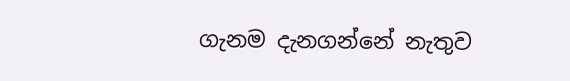ගැනම දැනගන්නේ නැතුව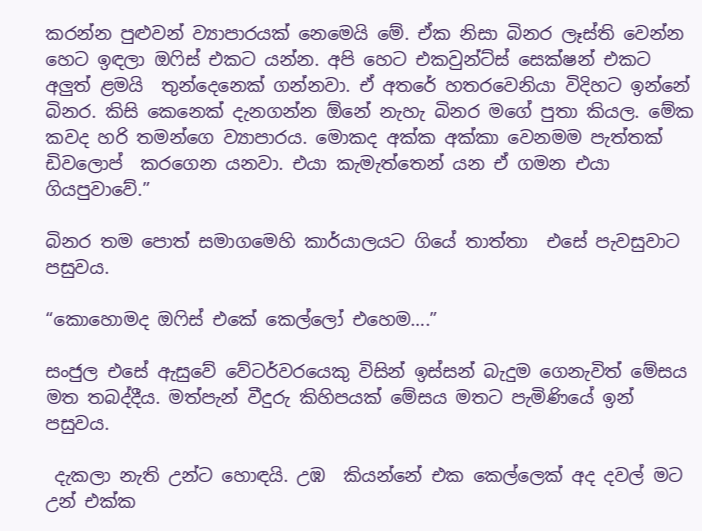කරන්න පුළුවන් ව්‍යාපාරයක් නෙමෙයි මේ. ඒක නිසා බිනර ලෑස්ති වෙන්න හෙට ඉඳලා ඔෆිස් එකට යන්න. අපි හෙට එකවුන්ට්ස් සෙක්ෂන් එකට අලුත් ළමයි  තුන්දෙනෙක් ගන්නවා. ඒ අතරේ හතරවෙනියා විදිහට ඉන්නේ බිනර. කිසි කෙනෙක් දැනගන්න ඕනේ නැහැ බිනර මගේ පුතා කියල. මේක කවද හරි තමන්ගෙ ව්‍යාපාරය. මොකද අක්ක අක්කා වෙනමම පැත්තක් ඩිවලොප්  කරගෙන යනවා. එයා කැමැත්තෙන් යන ඒ ගමන එයා ගියපුවාවේ.”

බිනර තම පොත් සමාගමෙහි කාර්යාලයට ගියේ තාත්තා  එසේ පැවසුවාට පසුවය.

“කොහොමද ඔෆිස් එකේ කෙල්ලෝ එහෙම….”

සංජුල එසේ ඇසුවේ වේටර්වරයෙකු විසින් ඉස්සන් බැදුම ගෙනැවිත් මේසය මත තබද්දීය. මත්පැන් වීදුරු කිහිපයක් මේසය මතට පැමිණියේ ඉන් පසුවය.

 දැකලා නැති උන්ට හොඳයි. උඹ  කියන්නේ එක කෙල්ලෙක් අද දවල් මට උන් එක්ක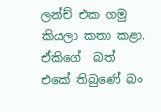ලන්ච් එක ගමු කියලා කතා කළා. ඒකිගේ  බත් එකේ තිබුණේ බං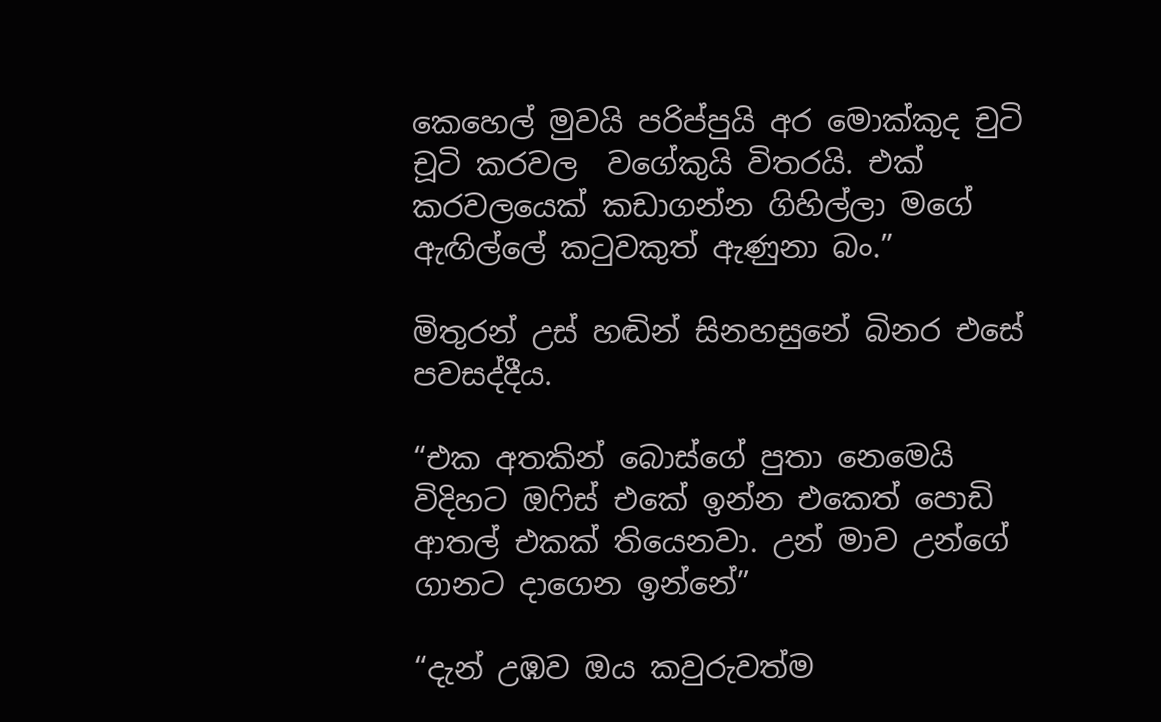කෙහෙල් මුවයි පරිප්පුයි අර මොක්කුද චුටි චූටි කරවල  වගේකුයි විතරයි. එක් කරවලයෙක් කඩාගන්න ගිහිල්ලා මගේ ඇඟිල්ලේ කටුවකුත් ඇණුනා බං.”

මිතුරන් උස් හඬින් සිනහසුනේ බිනර එසේ පවසද්දීය.

“එක අතකින් බොස්ගේ පුතා නෙමෙයි විදිහට ඔෆිස් එකේ ඉන්න එකෙත් පොඩි ආතල් එකක් තියෙනවා. උන් මාව උන්ගේ ගානට දාගෙන ඉන්නේ”

“දැන් උඹව ඔය කවුරුවත්ම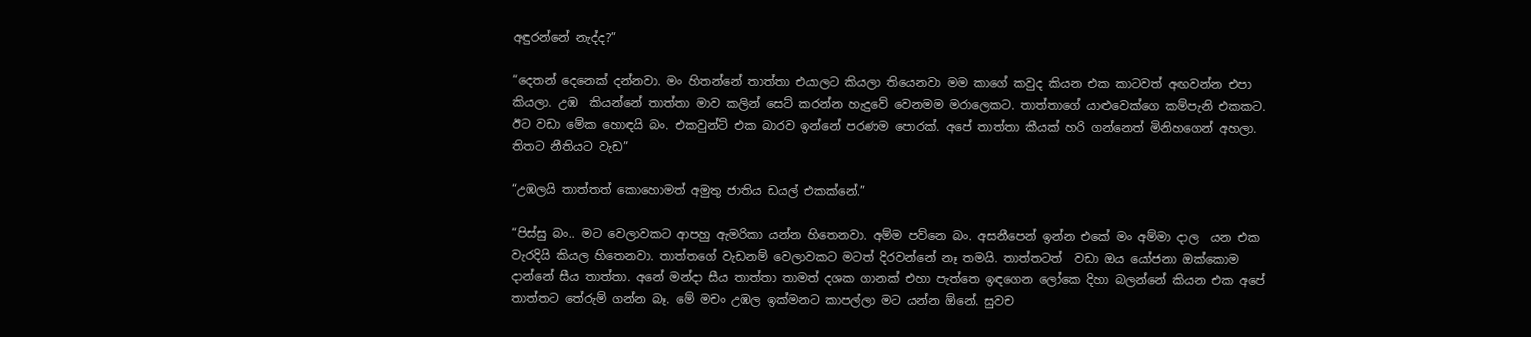අඳුරන්නේ නැද්ද?”

“දෙතන් දෙනෙක් දන්නවා. මං හිතන්නේ තාත්තා එයාලට කියලා තියෙනවා මම කාගේ කවුද කියන එක කාටවත් අඟවන්න එපා කියලා. උඹ  කියන්නේ තාත්තා මාව කලින් සෙට් කරන්න හැදුවේ වෙනමම මරාලෙකට. තාත්තාගේ යාළුවෙක්ගෙ කම්පැනි එකකට. ඊට වඩා මේක හොඳයි බං. එකවුන්ට් එක බාරව ඉන්නේ පරණම පොරක්. අපේ තාත්තා කීයක් හරි ගන්නෙත් මිනිහගෙන් අහලා. තිතට නීතියට වැඩ”

“උඹලයි තාත්තත් කොහොමත් අමුතු ජාතිය ඩයල් එකක්නේ.”

“පිස්සු බං.. මට වෙලාවකට ආපහු ඇමරිකා යන්න හිතෙනවා. අම්ම පව්නෙ බං. අසනීපෙන් ඉන්න එකේ මං අම්මා දාල  යන එක වැරදියි කියල හිතෙනවා. තාත්තගේ වැඩනම් වෙලාවකට මටත් දිරවන්නේ නෑ තමයි. තාත්තටත්  වඩා ඔය යෝජනා ඔක්කොම දාන්නේ සීය තාත්තා. අනේ මන්දා සීය තාත්තා තාමත් දශක ගානක් එහා පැත්තෙ ඉඳගෙන ලෝකෙ දිහා බලන්නේ කියන එක අපේ තාත්තට තේරුම් ගන්න බෑ. මේ මචං උඹල ඉක්මනට කාපල්ලා මට යන්න ඕනේ. සුවච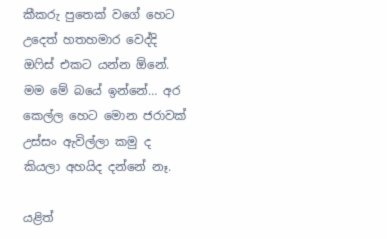කීකරු පුතෙක් වගේ හෙට උදෙත් හතහමාර වෙද්දි ඔෆිස් එකට යන්න ඕනේ. මම මේ බයේ ඉන්නේ… අර කෙල්ල හෙට මොන ජරාවක් උස්සං ඇවිල්ලා කමු ද කියලා අහයිද දන්නේ නෑ.

යළිත්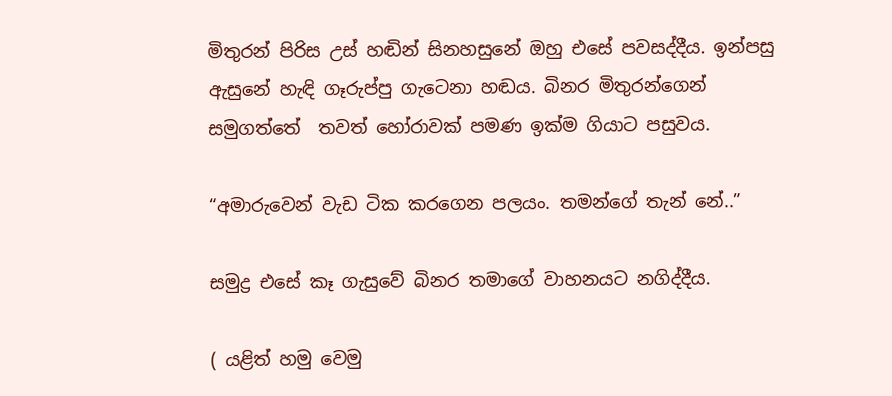මිතුරන් පිරිස උස් හඬින් සිනහසුනේ ඔහු එසේ පවසද්දීය. ඉන්පසු ඇසුනේ හැඳි ගෑරුප්පු ගැටෙනා හඬය. බිනර මිතුරන්ගෙන් සමුගත්තේ  තවත් හෝරාවක් පමණ ඉක්ම ගියාට පසුවය.

“අමාරුවෙන් වැඩ ටික කරගෙන පලයං. තමන්ගේ තැන් නේ..”

සමුද්‍ර එසේ කෑ ගැසුවේ බිනර තමාගේ වාහනයට නගිද්දීය.

( යළිත් හමු වෙමු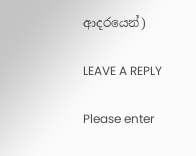ආදරයෙන්)

LEAVE A REPLY

Please enter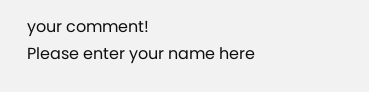your comment!
Please enter your name here